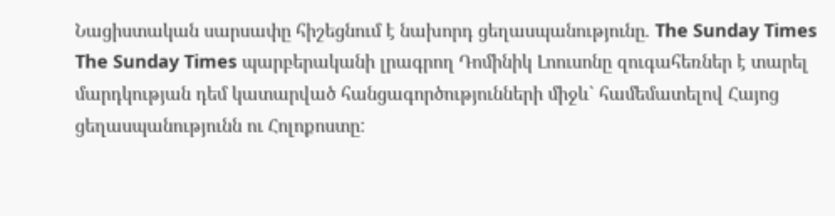Նացիստական սարսափը հիշեցնում է նախորդ ցեղասպանությունը. The Sunday Times
The Sunday Times պարբերականի լրագրող Դոմինիկ Լոուսոնը զուգահեռներ է տարել մարդկության դեմ կատարված հանցագործությունների միջև` համեմատելով Հայոց ցեղասպանությունն ու Հոլոքոստը: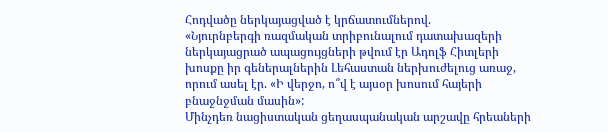Հոդվածը ներկայացված է կրճատումներով.
«Նյուրնբերգի ռազմական տրիբունալում դատախազերի ներկայացրած ապացույցների թվում էր Ադոլֆ Հիտլերի խոսքը իր գեներալներին Լեհաստան ներխուժելուց առաջ, որում ասել էր. «Ի վերջո, ո՞վ է այսօր խոսում հայերի բնաջնջման մասին»:
Մինչդեռ նացիստական ցեղասպանական արշավը հրեաների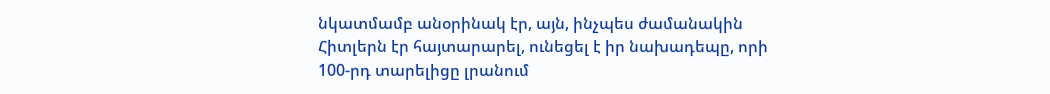նկատմամբ անօրինակ էր, այն, ինչպես ժամանակին Հիտլերն էր հայտարարել, ունեցել է իր նախադեպը, որի 100-րդ տարելիցը լրանում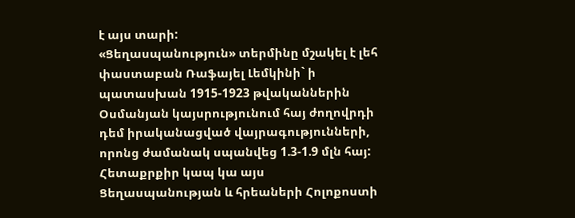է այս տարի:
«Ցեղասպանություն» տերմինը մշակել է լեհ փաստաբան Ռաֆայել Լեմկինի` ի պատասխան 1915-1923 թվականներին Օսմանյան կայսրությունում հայ ժողովրդի դեմ իրականացված վայրագությունների, որոնց ժամանակ սպանվեց 1.3-1.9 մլն հայ:
Հետաքրքիր կապ կա այս Ցեղասպանության և հրեաների Հոլոքոստի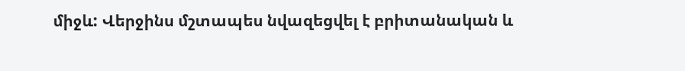միջև: Վերջինս մշտապես նվազեցվել է բրիտանական և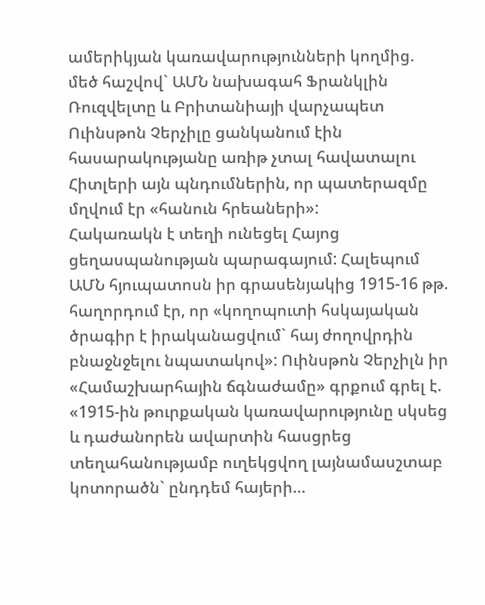ամերիկյան կառավարությունների կողմից. մեծ հաշվով` ԱՄՆ նախագահ Ֆրանկլին Ռուզվելտը և Բրիտանիայի վարչապետ Ուինսթոն Չերչիլը ցանկանում էին հասարակությանը առիթ չտալ հավատալու Հիտլերի այն պնդումներին, որ պատերազմը մղվում էր «հանուն հրեաների»:
Հակառակն է տեղի ունեցել Հայոց ցեղասպանության պարագայում: Հալեպում ԱՄՆ հյուպատոսն իր գրասենյակից 1915-16 թթ. հաղորդում էր, որ «կողոպուտի հսկայական ծրագիր է իրականացվում` հայ ժողովրդին բնաջնջելու նպատակով»: Ուինսթոն Չերչիլն իր «Համաշխարհային ճգնաժամը» գրքում գրել է. «1915-ին թուրքական կառավարությունը սկսեց և դաժանորեն ավարտին հասցրեց տեղահանությամբ ուղեկցվող լայնամասշտաբ կոտորածն` ընդդեմ հայերի…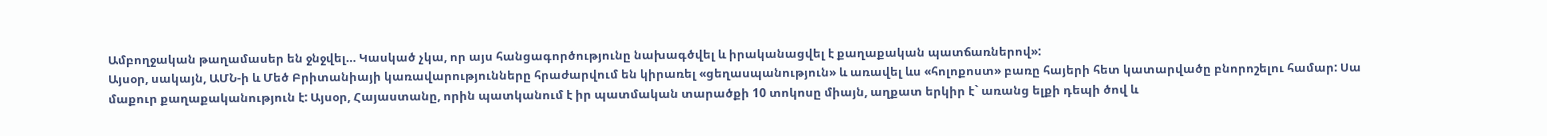Ամբողջական թաղամասեր են ջնջվել… Կասկած չկա, որ այս հանցագործությունը նախագծվել և իրականացվել է քաղաքական պատճառներով»:
Այսօր, սակայն, ԱՄՆ-ի և Մեծ Բրիտանիայի կառավարությունները հրաժարվում են կիրառել «ցեղասպանություն» և առավել ևս «հոլոքոստ» բառը հայերի հետ կատարվածը բնորոշելու համար: Սա մաքուր քաղաքականություն է: Այսօր, Հայաստանը, որին պատկանում է իր պատմական տարածքի 10 տոկոսը միայն, աղքատ երկիր է` առանց ելքի դեպի ծով և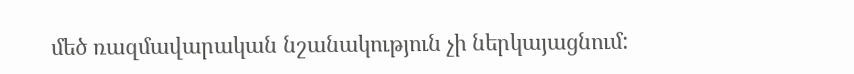մեծ ռազմավարական նշանակություն չի ներկայացնում: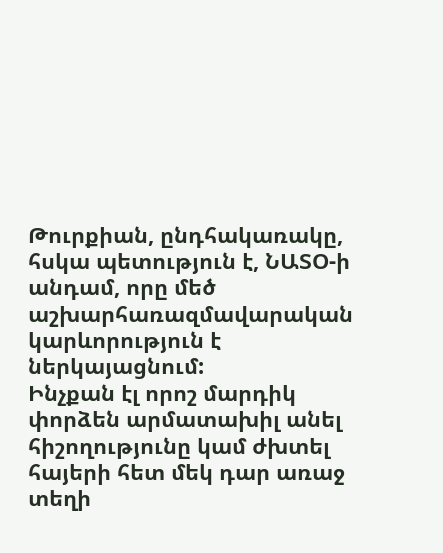Թուրքիան, ընդհակառակը, հսկա պետություն է, ՆԱՏՕ-ի անդամ, որը մեծ աշխարհառազմավարական կարևորություն է ներկայացնում:
Ինչքան էլ որոշ մարդիկ փորձեն արմատախիլ անել հիշողությունը կամ ժխտել հայերի հետ մեկ դար առաջ տեղի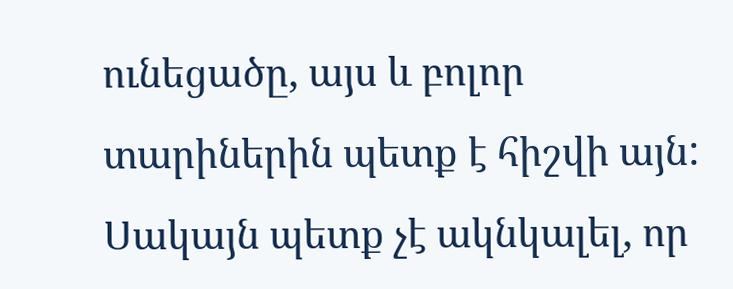ունեցածը, այս և բոլոր տարիներին պետք է հիշվի այն: Սակայն պետք չէ ակնկալել, որ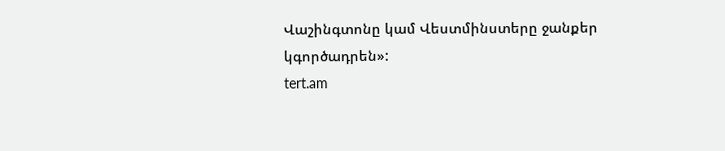Վաշինգտոնը կամ Վեստմինստերը ջանքեր կգործադրեն»:
tert.am